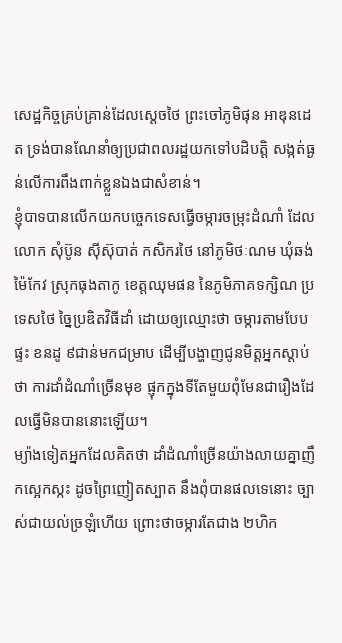សេដ្ឋកិច្ចគ្រប់គ្រាន់ដែលស្តេចថៃ ព្រះចៅភូមិផុន អាឌុនដេត ទ្រង់បានណែនាំឲ្យប្រជាពលរដ្ឋយកទៅបដិបត្តិ សង្កត់ធ្ងន់លើការពឹងពាក់ខ្លួនឯងជាសំខាន់។
ខ្ញុំបាទបានលើកយកបច្ចេកទេសធ្វើចម្ការចម្រុះដំណាំ ដែលលោក សុំប៊ូន ស៊ីស៊ុបាត់ កសិករថៃ នៅភូមិថៈណម ឃុំឆង់ម៉ៃកែវ ស្រុកធុងតាកូ ខេត្តឈុមផន នៃភូមិភាគទក្សិណ ប្រទេសថៃ ច្នៃប្រឌិតវិធីដាំ ដោយឲ្យឈ្មោះថា ចម្ការតាមបែបផ្ទះ ខនដូ ៩ជាន់មកជម្រាប ដើម្បីបង្ហាញជូនមិត្តអ្នកស្តាប់ថា ការដាំដំណាំច្រើនមុខ ផ្ញុកក្នុងទីតែមួយពុំមែនជារឿងដែលធ្វើមិនបាននោះឡើយ។
ម្យ៉ាងទៀតអ្នកដែលគិតថា ដាំដំណាំច្រើនយ៉ាងលាយគ្នាញឹកស្អេកស្កះ ដូចព្រៃញៀតស្បាត នឹងពុំបានផលទេនោះ ច្បាស់ជាយល់ច្រឡំហើយ ព្រោះថាចម្ការតែជាង ២ហិក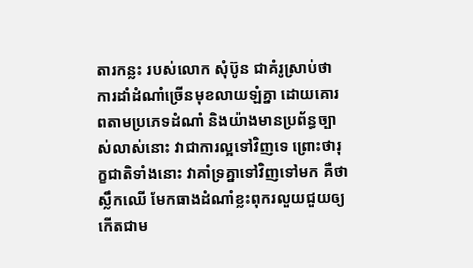តារកន្លះ របស់លោក សុំប៊ូន ជាគំរូស្រាប់ថា ការដាំដំណាំច្រើនមុខលាយឡំគ្នា ដោយគោរពតាមប្រភេទដំណាំ និងយ៉ាងមានប្រព័ន្ធច្បាស់លាស់នោះ វាជាការល្អទៅវិញទេ ព្រោះថារុក្ខជាតិទាំងនោះ វាគាំទ្រគ្នាទៅវិញទៅមក គឺថាស្លឹកឈើ មែកធាងដំណាំខ្លះពុករលួយជួយឲ្យកើតជាម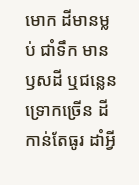មោក ដីមានម្លប់ ជាំទឹក មានឫសដី ឬជន្លេនទ្រោកច្រើន ដីកាន់តែធូរ ដាំអី្វ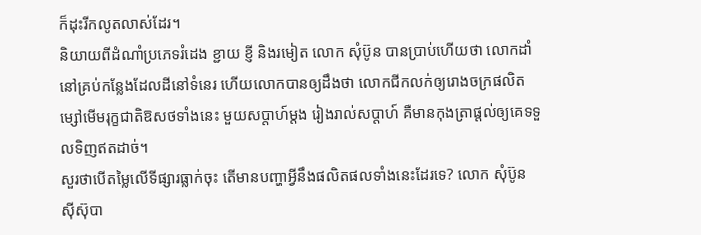ក៏ដុះរីកលូតលាស់ដែរ។
និយាយពីដំណាំប្រភេទរំដេង ខ្ជាយ ខ្ញី និងរមៀត លោក សុំប៊ូន បានប្រាប់ហើយថា លោកដាំនៅគ្រប់កន្លែងដែលដីនៅទំនេរ ហើយលោកបានឲ្យដឹងថា លោកជីកលក់ឲ្យរោងចក្រផលិតម្សៅមើមរុក្ខជាតិឱសថទាំងនេះ មួយសប្តាហ៍ម្តង រៀងរាល់សប្តាហ៍ គឺមានកុងត្រាផ្តល់ឲ្យគេទទួលទិញឥតដាច់។
សួរថាបើតម្លៃលើទីផ្សារធ្លាក់ចុះ តើមានបញ្ហាអ្វីនឹងផលិតផលទាំងនេះដែរទេ? លោក សុំប៊ូន ស៊ីស៊ុបា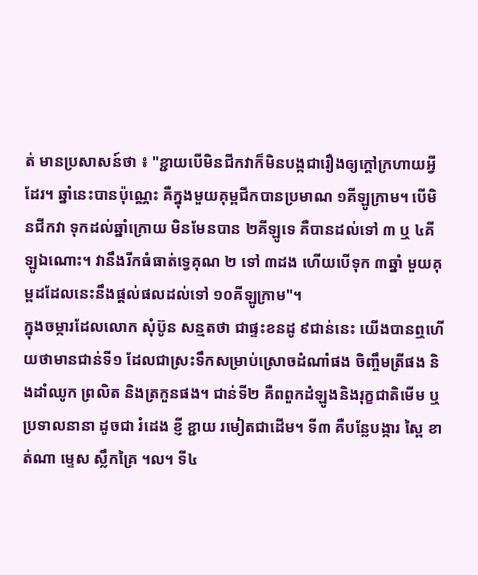ត់ មានប្រសាសន៍ថា ៖ "ខ្ជាយបើមិនជីកវាក៏មិនបង្កជារឿងឲ្យក្តៅក្រហាយអ្វីដែរ។ ឆ្នាំនេះបានប៉ុណ្ណេះ គឺក្នុងមួយគុម្ពជីកបានប្រមាណ ១គីឡូក្រាម។ បើមិនជីកវា ទុកដល់ឆ្នាំក្រោយ មិនមែនបាន ២គីឡូទេ គឺបានដល់ទៅ ៣ ឬ ៤គីឡូឯណោះ។ វានឹងរីកធំធាត់ទ្វេគុណ ២ ទៅ ៣ដង ហើយបើទុក ៣ឆ្នាំ មួយគុម្ពដដែលនេះនឹងផ្តល់ផលដល់ទៅ ១០គីឡូក្រាម"។
ក្នុងចម្ការដែលលោក សុំប៊ូន សន្មតថា ជាផ្ទះខនដូ ៩ជាន់នេះ យើងបានឮហើយថាមានជាន់ទី១ ដែលជាស្រះទឹកសម្រាប់ស្រោចដំណាំផង ចិញ្ចឹមត្រីផង និងដាំឈូក ព្រលិត និងត្រកួនផង។ ជាន់ទី២ គឺពពួកដំឡូងនិងរុក្ខជាតិមើម ឬប្រទាលនានា ដូចជា រំដេង ខ្ញី ខ្ជាយ រមៀតជាដើម។ ទី៣ គឺបន្លែបង្ការ ស្ពៃ ខាត់ណា ម្ទេស ស្លឹកគ្រៃ ។ល។ ទី៤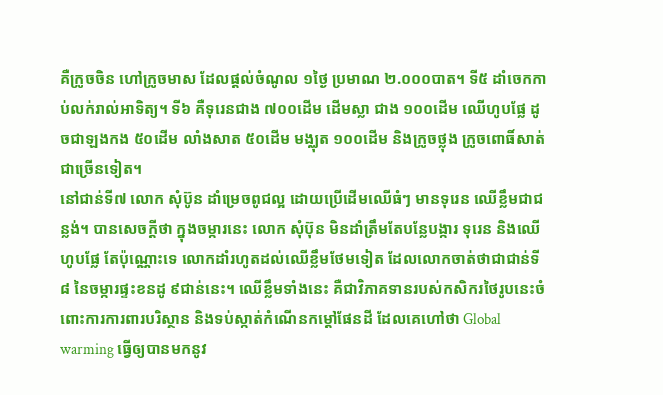គឺក្រូចចិន ហៅក្រូចមាស ដែលផ្តល់ចំណូល ១ថ្ងៃ ប្រមាណ ២.០០០បាត។ ទី៥ ដាំចេកកាប់លក់រាល់អាទិត្យ។ ទី៦ គឺទុរេនជាង ៧០០ដើម ដើមស្លា ជាង ១០០ដើម ឈើហូបផ្លែ ដូចជាឡងកង ៥០ដើម លាំងសាត ៥០ដើម មង្ឈុត ១០០ដើម និងក្រូចថ្លុង ក្រូចពោធិ៍សាត់ ជាច្រើនទៀត។
នៅជាន់ទី៧ លោក សុំប៊ូន ដាំម្រេចពូជល្អ ដោយប្រើដើមឈើធំៗ មានទុរេន ឈើខ្លឹមជាជន្លង់។ បានសេចក្តីថា ក្នុងចម្ការនេះ លោក សុំប៊ុន មិនដាំត្រឹមតែបន្លែបង្ការ ទុរេន និងឈើហូបផ្លែ តែប៉ុណ្ណោះទេ លោកដាំរហូតដល់ឈើខ្លឹមថែមទៀត ដែលលោកចាត់ថាជាជាន់ទី៨ នៃចម្ការផ្ទះខនដូ ៩ជាន់នេះ។ ឈើខ្លឹមទាំងនេះ គឺជាវិភាគទានរបស់កសិករថៃរូបនេះចំពោះការការពារបរិស្ថាន និងទប់ស្កាត់កំណើនកម្ដៅផែនដី ដែលគេហៅថា Global warming ធ្វើឲ្យបានមកនូវ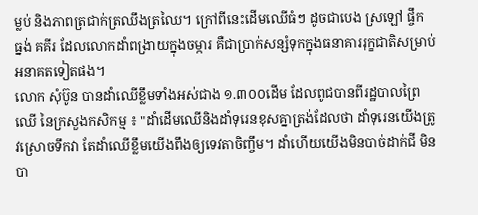ម្លប់ និងភាពត្រជាក់ត្រឈឹងត្រឈៃ។ ក្រៅពីនេះដើមឈើធំៗ ដូចជាបេង ស្រឡៅ ផ្ចឹក ធ្នង់ គគីរ ដែលលោកដាំពង្រាយក្នុងចម្ការ គឺជាប្រាក់សន្សំទុកក្នុងធនាគាររុក្ខជាតិសម្រាប់អនាគតទៀតផង។
លោក សុំប៊ូន បានដាំឈើខ្លឹមទាំងអស់ជាង ១.៣០០ដើម ដែលពូជបានពីរដ្ឋបាលព្រៃឈើ នៃក្រសួងកសិកម្ម ៖ "ដាំដើមឈើនិងដាំទុរេនខុសគ្នាត្រង់ដែលថា ដាំទុរេនយើងត្រូវស្រោចទឹកវា តែដាំឈើខ្លឹមយើងពឹងឲ្យទេវតាចិញ្ចឹម។ ដាំហើយយើងមិនបាច់ដាក់ជី មិនបា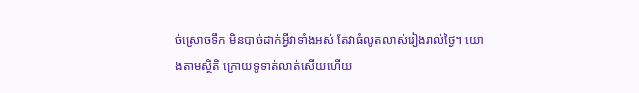ច់ស្រោចទឹក មិនបាច់ដាក់អ្វីវាទាំងអស់ តែវាធំលូតលាស់រៀងរាល់ថ្ងៃ។ យោងតាមស្ថិតិ ក្រោយទូទាត់លាត់សើយហើយ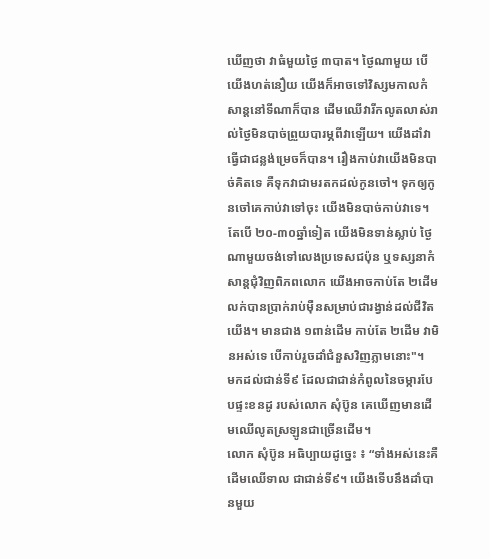ឃើញថា វាធំមួយថ្ងៃ ៣បាត។ ថ្ងៃណាមួយ បើយើងហត់នឿយ យើងក៏អាចទៅវិស្សមកាលកំសាន្តនៅទីណាក៏បាន ដើមឈើវារីកលូតលាស់រាល់ថ្ងៃមិនបាច់ព្រួយបារម្ភពីវាឡើយ។ យើងដាំវាធ្វើជាជន្លង់ម្រេចក៏បាន។ រឿងកាប់វាយើងមិនបាច់គិតទេ គឺទុកវាជាមរតកដល់កូនចៅ។ ទុកឲ្យកូនចៅគេកាប់វាទៅចុះ យើងមិនបាច់កាប់វាទេ។ តែបើ ២០-៣០ឆ្នាំទៀត យើងមិនទាន់ស្លាប់ ថ្ងៃណាមួយចង់ទៅលេងប្រទេសជប៉ុន ឬទស្សនាកំសាន្តជុំវិញពិភពលោក យើងអាចកាប់តែ ២ដើម លក់បានប្រាក់រាប់ម៉ឺនសម្រាប់ជារង្វាន់ដល់ជីវិតយើង។ មានជាង ១ពាន់ដើម កាប់តែ ២ដើម វាមិនអស់ទេ បើកាប់រួចដាំជំនួសវិញភ្លាមនោះ"។
មកដល់ជាន់ទី៩ ដែលជាជាន់កំពូលនៃចម្ការបែបផ្ទះខនដូ របស់លោក សុំប៊ូន គេឃើញមានដើមឈើលូតស្រឡូនជាច្រើនដើម។
លោក សុំប៊ូន អធិប្បាយដូច្នេះ ៖ “ទាំងអស់នេះគឺដើមឈើទាល ជាជាន់ទី៩។ យើងទើបនឹងដាំបានមួយ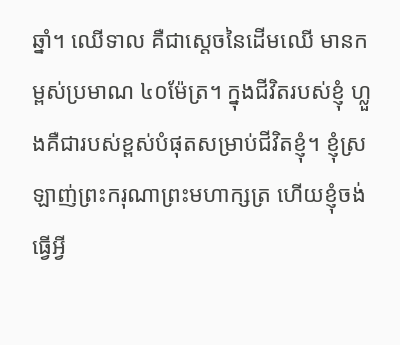ឆ្នាំ។ ឈើទាល គឺជាស្តេចនៃដើមឈើ មានកម្ពស់ប្រមាណ ៤០ម៉ែត្រ។ ក្នុងជីវិតរបស់ខ្ញុំ ហ្លួងគឺជារបស់ខ្ពស់បំផុតសម្រាប់ជីវិតខ្ញុំ។ ខ្ញុំស្រឡាញ់ព្រះករុណាព្រះមហាក្សត្រ ហើយខ្ញុំចង់ធ្វើអ្វី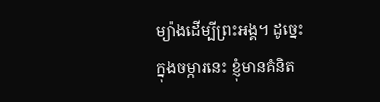ម្យ៉ាងដើម្បីព្រះអង្គ។ ដូច្នេះក្នុងចម្ការនេះ ខ្ញុំមានគំនិត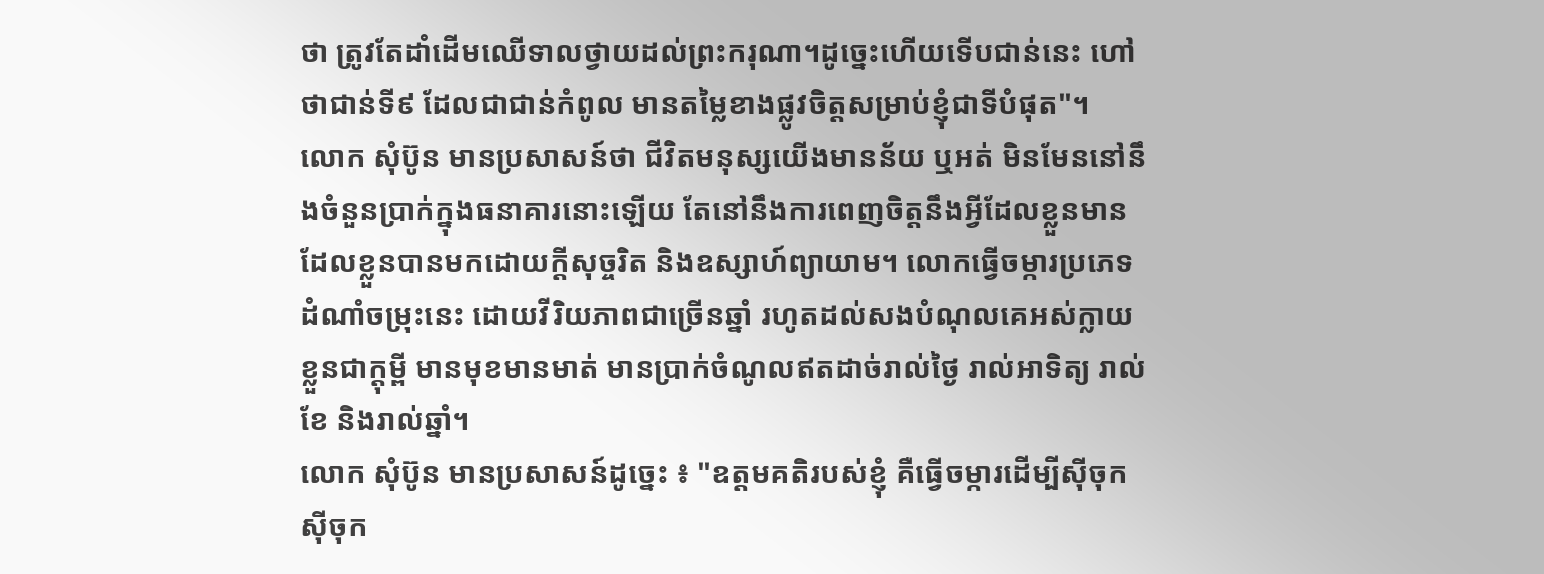ថា ត្រូវតែដាំដើមឈើទាលថ្វាយដល់ព្រះករុណា។ដូច្នេះហើយទើបជាន់នេះ ហៅថាជាន់ទី៩ ដែលជាជាន់កំពូល មានតម្លៃខាងផ្លូវចិត្តសម្រាប់ខ្ញុំជាទីបំផុត"។
លោក សុំប៊ូន មានប្រសាសន៍ថា ជីវិតមនុស្សយើងមានន័យ ឬអត់ មិនមែននៅនឹងចំនួនប្រាក់ក្នុងធនាគារនោះឡើយ តែនៅនឹងការពេញចិត្តនឹងអ្វីដែលខ្លួនមាន ដែលខ្លួនបានមកដោយក្តីសុច្ចរិត និងឧស្សាហ៍ព្យាយាម។ លោកធ្វើចម្ការប្រភេទដំណាំចម្រុះនេះ ដោយវីរិយភាពជាច្រើនឆ្នាំ រហូតដល់សងបំណុលគេអស់ក្លាយខ្លួនជាក្តុម្ពី មានមុខមានមាត់ មានប្រាក់ចំណូលឥតដាច់រាល់ថ្ងៃ រាល់អាទិត្យ រាល់ខែ និងរាល់ឆ្នាំ។
លោក សុំប៊ូន មានប្រសាសន៍ដូច្នេះ ៖ "ឧត្តមគតិរបស់ខ្ញុំ គឺធ្វើចម្ការដើម្បីស៊ីចុក ស៊ីចុក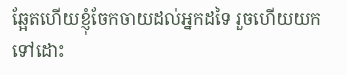ឆ្អែតហើយខ្ញុំចែកចាយដល់អ្នកដទៃ រួចហើយយកទៅដោះ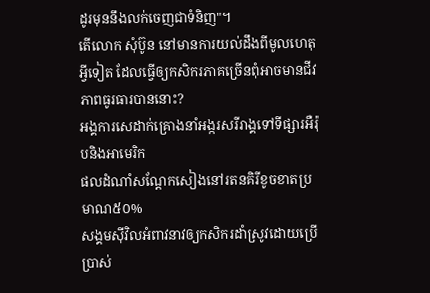ដូរមុននឹងលក់ចេញជាទំនិញ"។
តើលោក សុំប៊ូន នៅមានការយល់ដឹងពីមូលហេតុអ្វីទៀត ដែលធ្វើឲ្យកសិករភាគច្រើនពុំអាចមានជីវភាពធូរធារបាននោះ?
អង្គការសេដាក់គ្រោងនាំអង្ករសរីរាង្គទៅទីផ្សារអឺរ៉ុបនិងអាមេរិក
ផលដំណាំសណ្ដែកសៀងនៅរតនគិរីខូចខាតប្រមាណ៥០%
សង្គមស៊ីវិលអំពាវនាវឲ្យកសិករដាំស្រូវដោយប្រើប្រាស់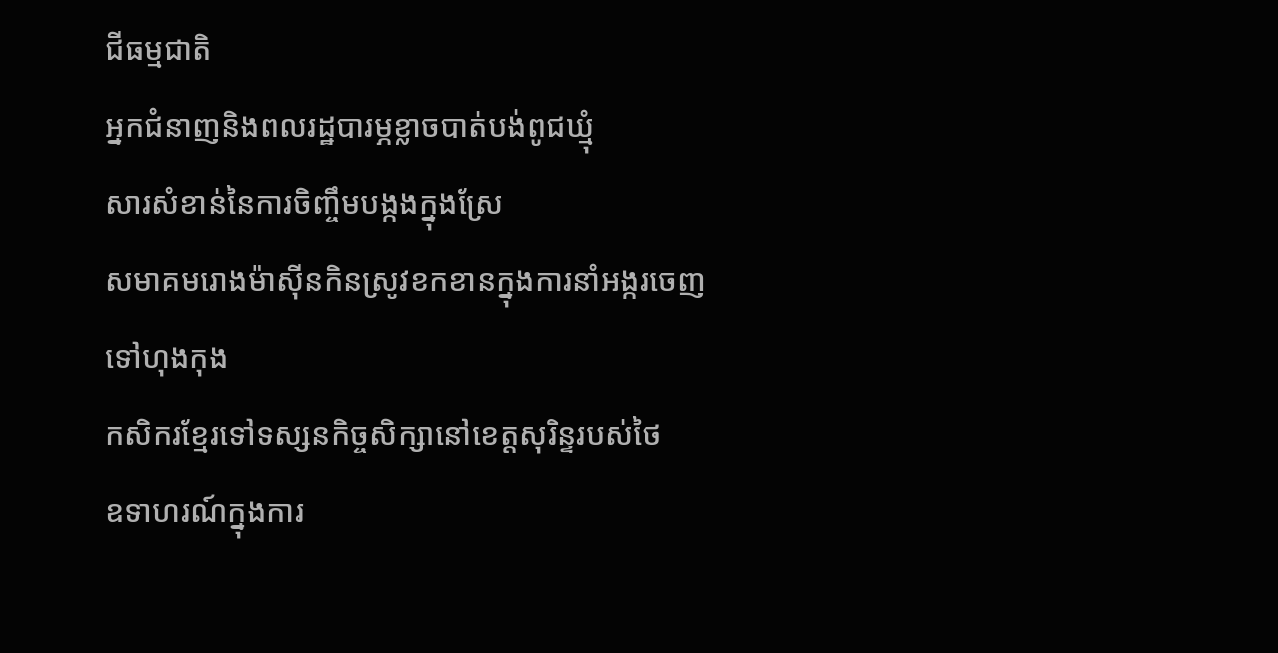ជីធម្មជាតិ
អ្នកជំនាញនិងពលរដ្ឋបារម្ភខ្លាចបាត់បង់ពូជឃ្មុំ
សារសំខាន់នៃការចិញ្ចឹមបង្កងក្នុងស្រែ
សមាគមរោងម៉ាស៊ីនកិនស្រូវខកខានក្នុងការនាំអង្ករចេញទៅហុងកុង
កសិករខ្មែរទៅទស្សនកិច្ចសិក្សានៅខេត្តសុរិន្ទរបស់ថៃ
ឧទាហរណ៍ក្នុងការ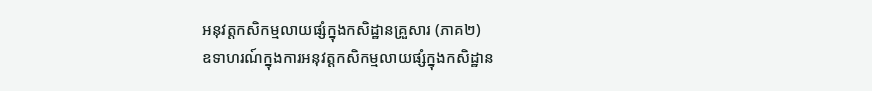អនុវត្តកសិកម្មលាយផ្សំក្នុងកសិដ្ឋានគ្រួសារ (ភាគ២)
ឧទាហរណ៍ក្នុងការអនុវត្តកសិកម្មលាយផ្សំក្នុងកសិដ្ឋាន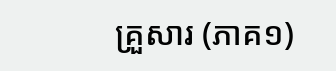គ្រួសារ (ភាគ១)